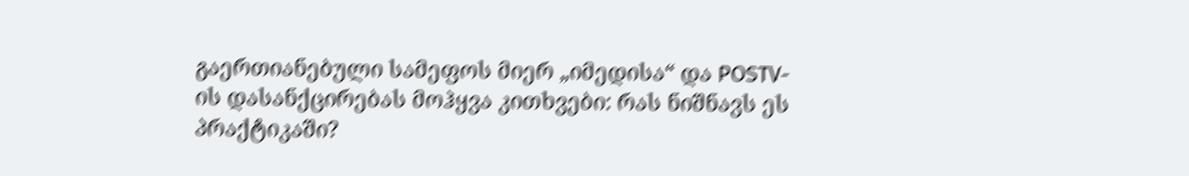გაერთიანებული სამეფოს მიერ „იმედისა“ და POSTV-ის დასანქცირებას მოჰყვა კითხვები: რას ნიშნავს ეს პრაქტიკაში?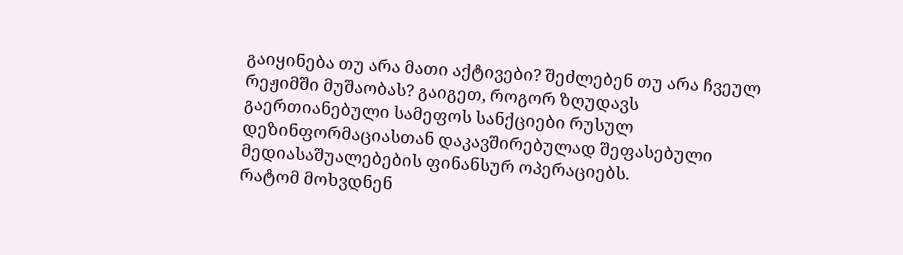გაიყინება თუ არა მათი აქტივები? შეძლებენ თუ არა ჩვეულ რეჟიმში მუშაობას? გაიგეთ, როგორ ზღუდავს გაერთიანებული სამეფოს სანქციები რუსულ დეზინფორმაციასთან დაკავშირებულად შეფასებული მედიასაშუალებების ფინანსურ ოპერაციებს.
რატომ მოხვდნენ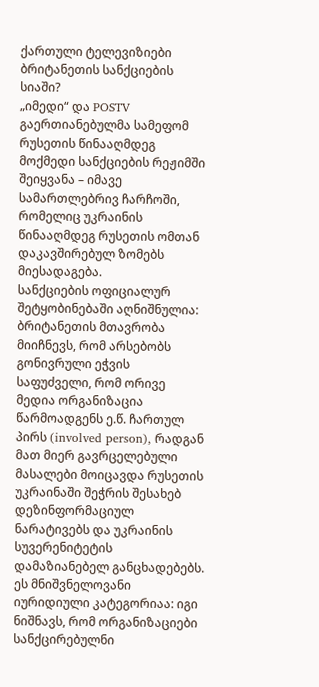ქართული ტელევიზიები ბრიტანეთის სანქციების სიაში?
„იმედი“ და POSTV გაერთიანებულმა სამეფომ რუსეთის წინააღმდეგ მოქმედი სანქციების რეჟიმში შეიყვანა – იმავე სამართლებრივ ჩარჩოში, რომელიც უკრაინის წინააღმდეგ რუსეთის ომთან დაკავშირებულ ზომებს მიესადაგება.
სანქციების ოფიციალურ შეტყობინებაში აღნიშნულია: ბრიტანეთის მთავრობა მიიჩნევს, რომ არსებობს გონივრული ეჭვის საფუძველი, რომ ორივე მედია ორგანიზაცია წარმოადგენს ე.წ. ჩართულ პირს (involved person), რადგან მათ მიერ გავრცელებული მასალები მოიცავდა რუსეთის უკრაინაში შეჭრის შესახებ დეზინფორმაციულ ნარატივებს და უკრაინის სუვერენიტეტის დამაზიანებელ განცხადებებს.
ეს მნიშვნელოვანი იურიდიული კატეგორიაა: იგი ნიშნავს, რომ ორგანიზაციები სანქცირებულნი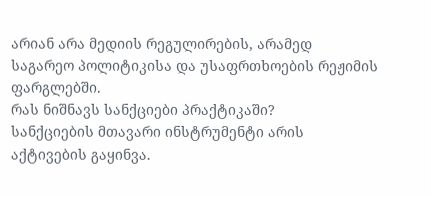არიან არა მედიის რეგულირების, არამედ საგარეო პოლიტიკისა და უსაფრთხოების რეჟიმის ფარგლებში.
რას ნიშნავს სანქციები პრაქტიკაში?
სანქციების მთავარი ინსტრუმენტი არის აქტივების გაყინვა.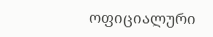ოფიციალური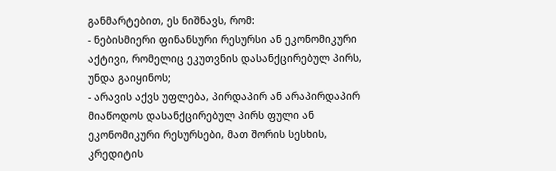განმარტებით, ეს ნიშნავს, რომ:
- ნებისმიერი ფინანსური რესურსი ან ეკონომიკური აქტივი, რომელიც ეკუთვნის დასანქცირებულ პირს, უნდა გაიყინოს;
- არავის აქვს უფლება, პირდაპირ ან არაპირდაპირ მიაწოდოს დასანქცირებულ პირს ფული ან ეკონომიკური რესურსები, მათ შორის სესხის, კრედიტის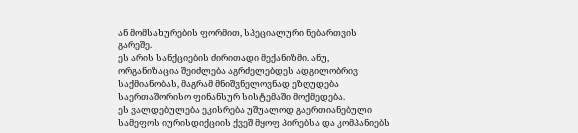ან მომსახურების ფორმით, სპეციალური ნებართვის გარეშე.
ეს არის სანქციების ძირითადი მექანიზმი. ანუ, ორგანიზაცია შეიძლება აგრძელებდეს ადგილობრივ საქმიანობას, მაგრამ მნიშვნელოვნად ეზღუდება საერთაშორისო ფინანსურ სისტემაში მოქმედება.
ეს ვალდებულება ეკისრება უშუალოდ გაერთიანებული სამეფოს იურისდიქციის ქვეშ მყოფ პირებსა და კომპანიებს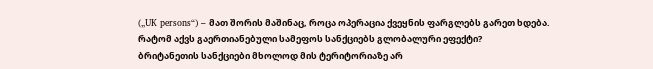(„UK persons“) – მათ შორის მაშინაც, როცა ოპერაცია ქვეყნის ფარგლებს გარეთ ხდება.
რატომ აქვს გაერთიანებული სამეფოს სანქციებს გლობალური ეფექტი?
ბრიტანეთის სანქციები მხოლოდ მის ტერიტორიაზე არ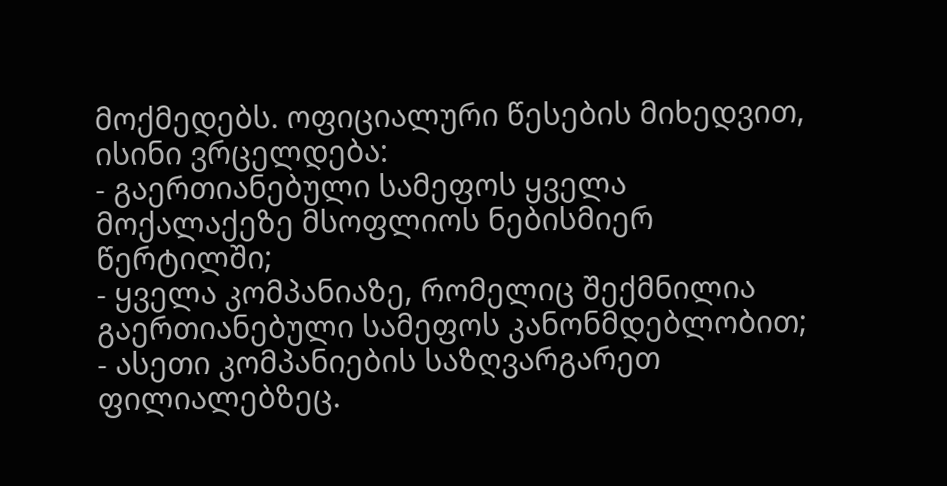მოქმედებს. ოფიციალური წესების მიხედვით, ისინი ვრცელდება:
- გაერთიანებული სამეფოს ყველა მოქალაქეზე მსოფლიოს ნებისმიერ წერტილში;
- ყველა კომპანიაზე, რომელიც შექმნილია გაერთიანებული სამეფოს კანონმდებლობით;
- ასეთი კომპანიების საზღვარგარეთ ფილიალებზეც.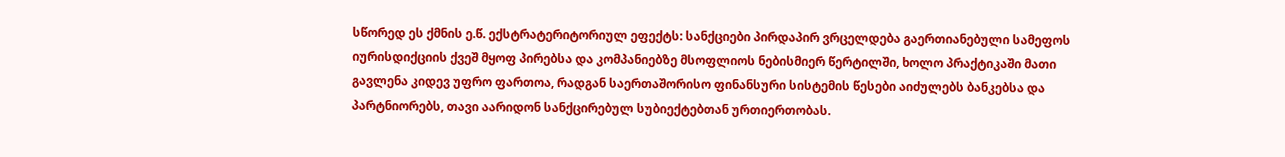სწორედ ეს ქმნის ე.წ. ექსტრატერიტორიულ ეფექტს: სანქციები პირდაპირ ვრცელდება გაერთიანებული სამეფოს იურისდიქციის ქვეშ მყოფ პირებსა და კომპანიებზე მსოფლიოს ნებისმიერ წერტილში, ხოლო პრაქტიკაში მათი გავლენა კიდევ უფრო ფართოა, რადგან საერთაშორისო ფინანსური სისტემის წესები აიძულებს ბანკებსა და პარტნიორებს, თავი აარიდონ სანქცირებულ სუბიექტებთან ურთიერთობას.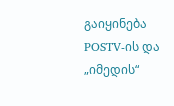გაიყინება POSTV-ის და „იმედის“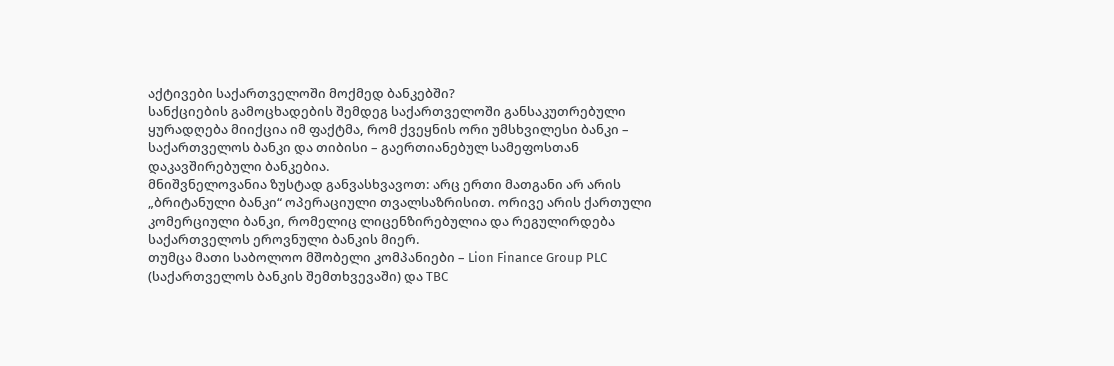აქტივები საქართველოში მოქმედ ბანკებში?
სანქციების გამოცხადების შემდეგ საქართველოში განსაკუთრებული ყურადღება მიიქცია იმ ფაქტმა, რომ ქვეყნის ორი უმსხვილესი ბანკი – საქართველოს ბანკი და თიბისი – გაერთიანებულ სამეფოსთან დაკავშირებული ბანკებია.
მნიშვნელოვანია ზუსტად განვასხვავოთ: არც ერთი მათგანი არ არის „ბრიტანული ბანკი“ ოპერაციული თვალსაზრისით. ორივე არის ქართული კომერციული ბანკი, რომელიც ლიცენზირებულია და რეგულირდება საქართველოს ეროვნული ბანკის მიერ.
თუმცა მათი საბოლოო მშობელი კომპანიები – Lion Finance Group PLC (საქართველოს ბანკის შემთხვევაში) და TBC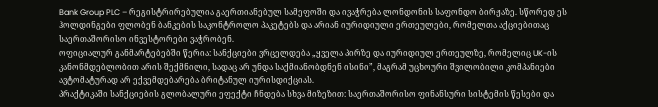Bank Group PLC – რეგისტრირებულია გაერთიანებულ სამეფოში და ივაჭრება ლონდონის საფონდო ბირჟაზე. სწორედ ეს ჰოლდინგები ფლობენ ბანკების საკონტროლო პაკეტებს და არიან იურიდიული ერთეულები, რომელთა აქციებითაც საერთაშორისო ინვესტორები ვაჭრობენ.
ოფიციალურ განმარტებებში წერია: სანქციები ვრცელდება „ყველა პირზე და იურიდიულ ერთეულზე, რომელიც UK-ის კანონმდებლობით არის შექმნილი, სადაც არ უნდა საქმიანობდნენ ისინი”, მაგრამ უცხოური შვილობილი კომპანიები ავტომატურად არ ექვემდებარება ბრიტანულ იურისდიქციას.
პრაქტიკაში სანქციების გლობალური ეფექტი ჩნდება სხვა მიზეზით: საერთაშორისო ფინანსური სისტემის წესები და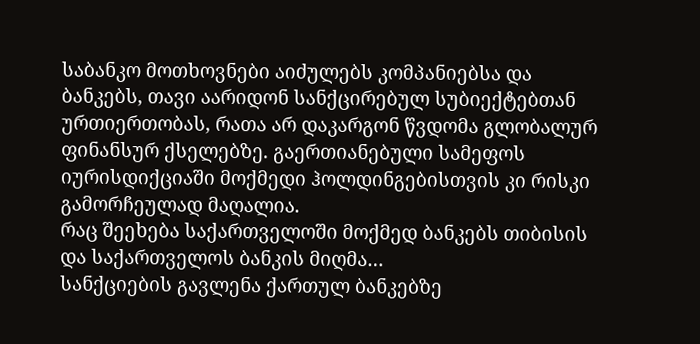საბანკო მოთხოვნები აიძულებს კომპანიებსა და ბანკებს, თავი აარიდონ სანქცირებულ სუბიექტებთან ურთიერთობას, რათა არ დაკარგონ წვდომა გლობალურ ფინანსურ ქსელებზე. გაერთიანებული სამეფოს იურისდიქციაში მოქმედი ჰოლდინგებისთვის კი რისკი გამორჩეულად მაღალია.
რაც შეეხება საქართველოში მოქმედ ბანკებს თიბისის და საქართველოს ბანკის მიღმა…
სანქციების გავლენა ქართულ ბანკებზე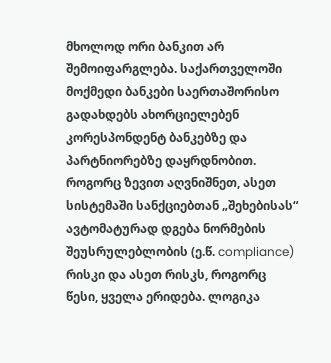მხოლოდ ორი ბანკით არ შემოიფარგლება. საქართველოში მოქმედი ბანკები საერთაშორისო გადახდებს ახორციელებენ კორესპონდენტ ბანკებზე და პარტნიორებზე დაყრდნობით. როგორც ზევით აღვნიშნეთ, ასეთ სისტემაში სანქციებთან „შეხებისას“ ავტომატურად დგება ნორმების შეუსრულებლობის (ე.წ. compliance) რისკი და ასეთ რისკს, როგორც წესი, ყველა ერიდება. ლოგიკა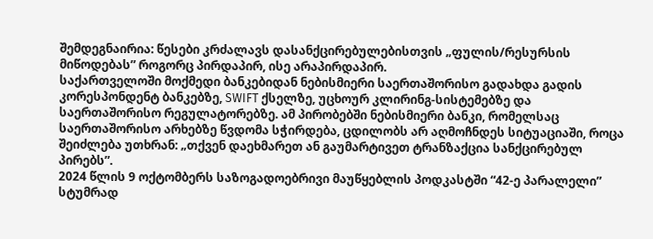შემდეგნაირია: წესები კრძალავს დასანქცირებულებისთვის „ფულის/რესურსის მიწოდებას” როგორც პირდაპირ, ისე არაპირდაპირ.
საქართველოში მოქმედი ბანკებიდან ნებისმიერი საერთაშორისო გადახდა გადის კორესპონდენტ ბანკებზე, SWIFT ქსელზე, უცხოურ კლირინგ-სისტემებზე და საერთაშორისო რეგულატორებზე. ამ პირობებში ნებისმიერი ბანკი, რომელსაც საერთაშორისო არხებზე წვდომა სჭირდება, ცდილობს არ აღმოჩნდეს სიტუაციაში, როცა შეიძლება უთხრან: „თქვენ დაეხმარეთ ან გაუმარტივეთ ტრანზაქცია სანქცირებულ პირებს”.
2024 წლის 9 ოქტომბერს საზოგადოებრივი მაუწყებლის პოდკასტში “42-ე პარალელი” სტუმრად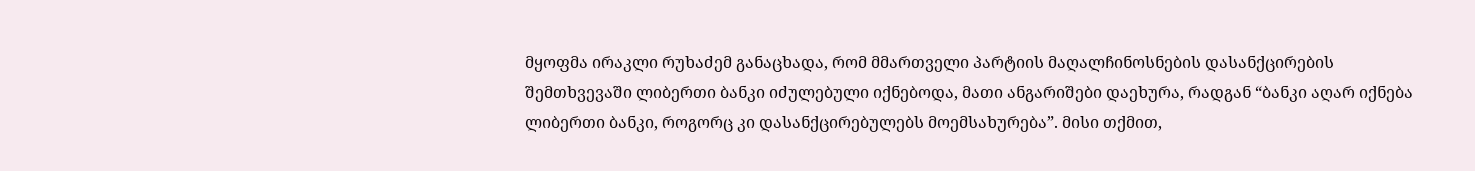მყოფმა ირაკლი რუხაძემ განაცხადა, რომ მმართველი პარტიის მაღალჩინოსნების დასანქცირების შემთხვევაში ლიბერთი ბანკი იძულებული იქნებოდა, მათი ანგარიშები დაეხურა, რადგან “ბანკი აღარ იქნება ლიბერთი ბანკი, როგორც კი დასანქცირებულებს მოემსახურება”. მისი თქმით,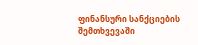ფინანსური სანქციების შემთხვევაში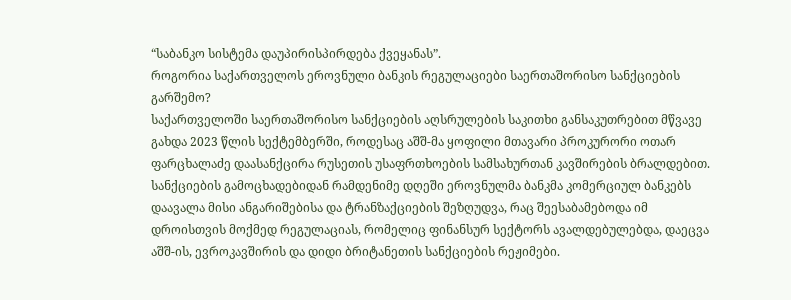“საბანკო სისტემა დაუპირისპირდება ქვეყანას”.
როგორია საქართველოს ეროვნული ბანკის რეგულაციები საერთაშორისო სანქციების გარშემო?
საქართველოში საერთაშორისო სანქციების აღსრულების საკითხი განსაკუთრებით მწვავე გახდა 2023 წლის სექტემბერში, როდესაც აშშ-მა ყოფილი მთავარი პროკურორი ოთარ ფარცხალაძე დაასანქცირა რუსეთის უსაფრთხოების სამსახურთან კავშირების ბრალდებით.
სანქციების გამოცხადებიდან რამდენიმე დღეში ეროვნულმა ბანკმა კომერციულ ბანკებს დაავალა მისი ანგარიშებისა და ტრანზაქციების შეზღუდვა, რაც შეესაბამებოდა იმ დროისთვის მოქმედ რეგულაციას, რომელიც ფინანსურ სექტორს ავალდებულებდა, დაეცვა აშშ-ის, ევროკავშირის და დიდი ბრიტანეთის სანქციების რეჟიმები.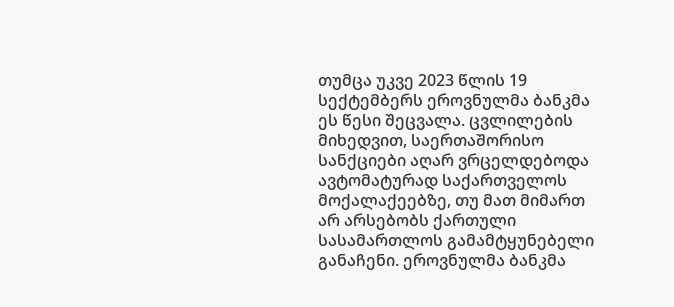თუმცა უკვე 2023 წლის 19 სექტემბერს ეროვნულმა ბანკმა ეს წესი შეცვალა. ცვლილების მიხედვით, საერთაშორისო სანქციები აღარ ვრცელდებოდა ავტომატურად საქართველოს მოქალაქეებზე, თუ მათ მიმართ არ არსებობს ქართული სასამართლოს გამამტყუნებელი განაჩენი. ეროვნულმა ბანკმა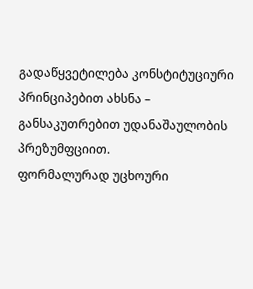გადაწყვეტილება კონსტიტუციური პრინციპებით ახსნა – განსაკუთრებით უდანაშაულობის პრეზუმფციით.
ფორმალურად უცხოური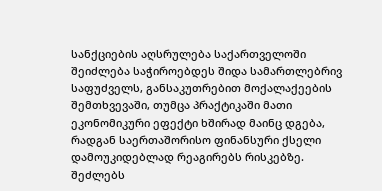სანქციების აღსრულება საქართველოში შეიძლება საჭიროებდეს შიდა სამართლებრივ საფუძველს, განსაკუთრებით მოქალაქეების შემთხვევაში, თუმცა პრაქტიკაში მათი ეკონომიკური ეფექტი ხშირად მაინც დგება, რადგან საერთაშორისო ფინანსური ქსელი დამოუკიდებლად რეაგირებს რისკებზე.
შეძლებს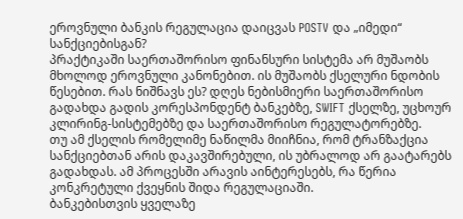ეროვნული ბანკის რეგულაცია დაიცვას POSTV და „იმედი“ სანქციებისგან?
პრაქტიკაში საერთაშორისო ფინანსური სისტემა არ მუშაობს მხოლოდ ეროვნული კანონებით. ის მუშაობს ქსელური ნდობის წესებით. რას ნიშნავს ეს? დღეს ნებისმიერი საერთაშორისო გადახდა გადის კორესპონდენტ ბანკებზე, SWIFT ქსელზე, უცხოურ კლირინგ-სისტემებზე და საერთაშორისო რეგულატორებზე.
თუ ამ ქსელის რომელიმე ნაწილმა მიიჩნია, რომ ტრანზაქცია სანქციებთან არის დაკავშირებული, ის უბრალოდ არ გაატარებს გადახდას. ამ პროცესში არავის აინტერესებს, რა წერია კონკრეტული ქვეყნის შიდა რეგულაციაში.
ბანკებისთვის ყველაზე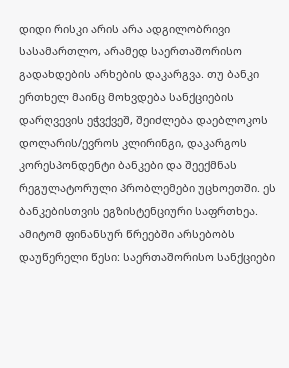დიდი რისკი არის არა ადგილობრივი სასამართლო, არამედ საერთაშორისო გადახდების არხების დაკარგვა. თუ ბანკი ერთხელ მაინც მოხვდება სანქციების დარღვევის ეჭვქვეშ, შეიძლება დაებლოკოს დოლარის/ევროს კლირინგი, დაკარგოს კორესპონდენტი ბანკები და შეექმნას რეგულატორული პრობლემები უცხოეთში. ეს ბანკებისთვის ეგზისტენციური საფრთხეა. ამიტომ ფინანსურ წრეებში არსებობს დაუწერელი წესი: საერთაშორისო სანქციები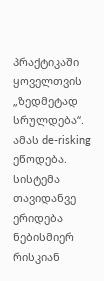პრაქტიკაში ყოველთვის „ზედმეტად სრულდება“. ამას de-risking ეწოდება. სისტემა თავიდანვე ერიდება ნებისმიერ რისკიან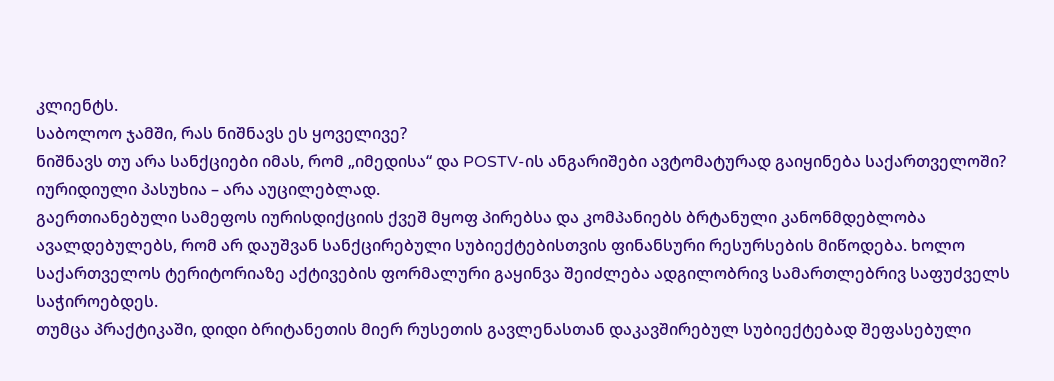კლიენტს.
საბოლოო ჯამში, რას ნიშნავს ეს ყოველივე?
ნიშნავს თუ არა სანქციები იმას, რომ „იმედისა“ და POSTV-ის ანგარიშები ავტომატურად გაიყინება საქართველოში? იურიდიული პასუხია – არა აუცილებლად.
გაერთიანებული სამეფოს იურისდიქციის ქვეშ მყოფ პირებსა და კომპანიებს ბრტანული კანონმდებლობა ავალდებულებს, რომ არ დაუშვან სანქცირებული სუბიექტებისთვის ფინანსური რესურსების მიწოდება. ხოლო საქართველოს ტერიტორიაზე აქტივების ფორმალური გაყინვა შეიძლება ადგილობრივ სამართლებრივ საფუძველს საჭიროებდეს.
თუმცა პრაქტიკაში, დიდი ბრიტანეთის მიერ რუსეთის გავლენასთან დაკავშირებულ სუბიექტებად შეფასებული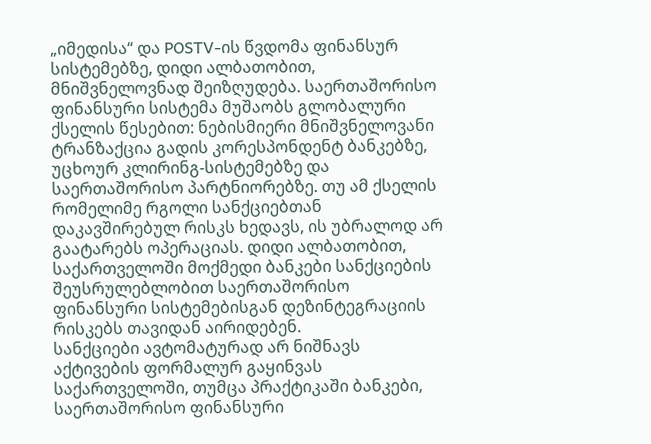„იმედისა“ და POSTV-ის წვდომა ფინანსურ სისტემებზე, დიდი ალბათობით, მნიშვნელოვნად შეიზღუდება. საერთაშორისო ფინანსური სისტემა მუშაობს გლობალური ქსელის წესებით: ნებისმიერი მნიშვნელოვანი ტრანზაქცია გადის კორესპონდენტ ბანკებზე, უცხოურ კლირინგ-სისტემებზე და საერთაშორისო პარტნიორებზე. თუ ამ ქსელის რომელიმე რგოლი სანქციებთან დაკავშირებულ რისკს ხედავს, ის უბრალოდ არ გაატარებს ოპერაციას. დიდი ალბათობით, საქართველოში მოქმედი ბანკები სანქციების შეუსრულებლობით საერთაშორისო ფინანსური სისტემებისგან დეზინტეგრაციის რისკებს თავიდან აირიდებენ.
სანქციები ავტომატურად არ ნიშნავს აქტივების ფორმალურ გაყინვას საქართველოში, თუმცა პრაქტიკაში ბანკები, საერთაშორისო ფინანსური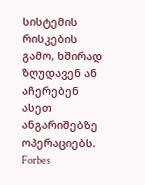სისტემის რისკების გამო, ხშირად ზღუდავენ ან აჩერებენ ასეთ ანგარიშებზე ოპერაციებს.
Forbes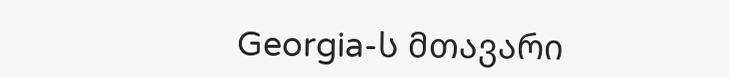Georgia-ს მთავარი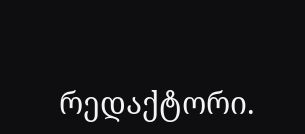რედაქტორი.